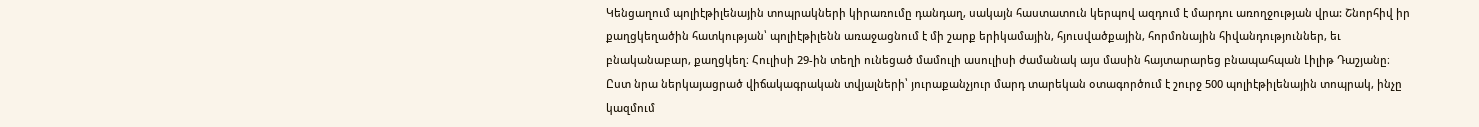Կենցաղում պոլիէթիլենային տոպրակների կիրառումը դանդաղ, սակայն հաստատուն կերպով ազդում է մարդու առողջության վրա: Շնորհիվ իր քաղցկեղածին հատկության՝ պոլիէթիլենն առաջացնում է մի շարք երիկամային, հյուսվածքային, հորմոնային հիվանդություններ, եւ բնականաբար, քաղցկեղ։ Հուլիսի 29-ին տեղի ունեցած մամուլի ասուլիսի ժամանակ այս մասին հայտարարեց բնապահպան Լիլիթ Դաշյանը։
Ըստ նրա ներկայացրած վիճակագրական տվյալների՝ յուրաքանչյուր մարդ տարեկան օտագործում է շուրջ 500 պոլիէթիլենային տոպրակ, ինչը կազմում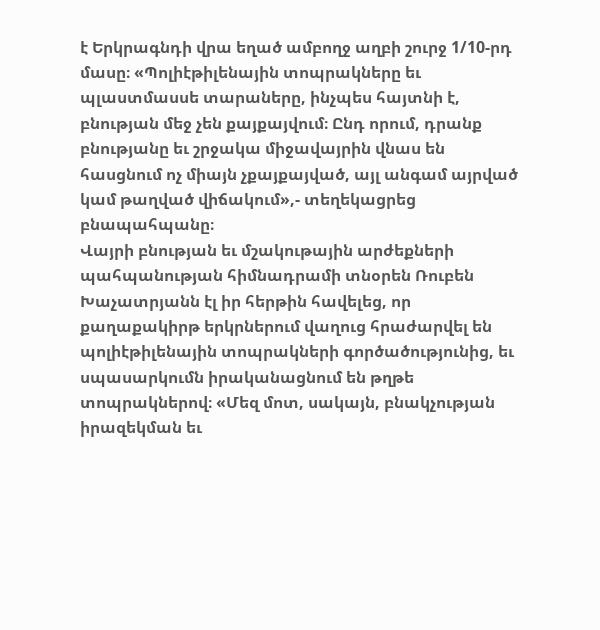է Երկրագնդի վրա եղած ամբողջ աղբի շուրջ 1/10-րդ մասը։ «Պոլիէթիլենային տոպրակները եւ պլաստմասսե տարաները, ինչպես հայտնի է, բնության մեջ չեն քայքայվում։ Ընդ որում, դրանք բնությանը եւ շրջակա միջավայրին վնաս են հասցնում ոչ միայն չքայքայված, այլ անգամ այրված կամ թաղված վիճակում»,- տեղեկացրեց բնապահպանը։
Վայրի բնության եւ մշակութային արժեքների պահպանության հիմնադրամի տնօրեն Ռուբեն Խաչատրյանն էլ իր հերթին հավելեց, որ քաղաքակիրթ երկրներում վաղուց հրաժարվել են պոլիէթիլենային տոպրակների գործածությունից, եւ սպասարկումն իրականացնում են թղթե տոպրակներով։ «Մեզ մոտ, սակայն, բնակչության իրազեկման եւ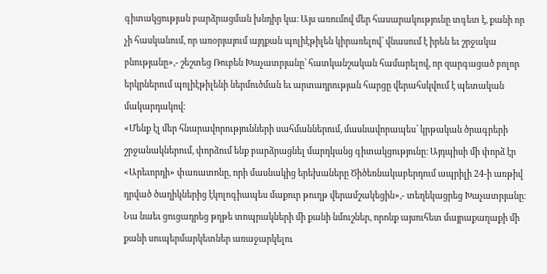գիտակցության բարձրացման խնդիր կա։ Այս առումով մեր հասարակությունը տգետ է, քանի որ չի հասկանում, որ առօրյայում այդքան պոլիէթիլեն կիրառելով՝ վնասում է իրեն եւ շրջակա բնությանը»,- շեշտեց Ռուբեն Խաչատրյանը՝ հատկանշական համարելով, որ զարգացած բոլոր երկրներում պոլիէթիլենի ներմուծման եւ արտադրության հարցը վերահսկվում է պետական մակարդակով։
«Մենք էլ մեր հնարավորությունների սահմաններում, մասնավորապես՝ կրթական ծրագրերի շրջանակներում, փորձում ենք բարձրացնել մարդկանց գիտակցությունը։ Այդպիսի մի փորձ էր «Արեւորդի» փառատոնը, որի մասնակից երեխաները Ծիծեռնակաբերդում ապրիլի 24-ի առթիվ դրված ծաղիկներից էկոլոգիապես մաքուր թուղթ վերամշակեցին»,- տեղեկացրեց Խաչատրյանը։
Նա նաեւ ցուցադրեց թղթե տոպրակների մի քանի նմուշներ, որոնք այսուհետ մայրաքաղաքի մի քանի սուպերմարկետներ առաջարկելու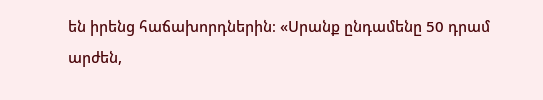են իրենց հաճախորդներին։ «Սրանք ընդամենը 50 դրամ արժեն,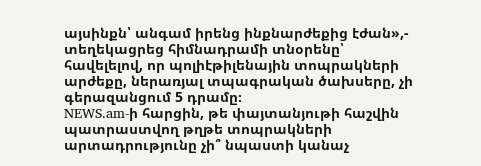այսինքն՝ անգամ իրենց ինքնարժեքից էժան»,- տեղեկացրեց հիմնադրամի տնօրենը՝ հավելելով, որ պոլիէթիլենային տոպրակների արժեքը, ներառյալ տպագրական ծախսերը, չի գերազանցում 5 դրամը։
NEWS.am-ի հարցին, թե փայտանյութի հաշվին պատրաստվող թղթե տոպրակների արտադրությունը չի՞ նպաստի կանաչ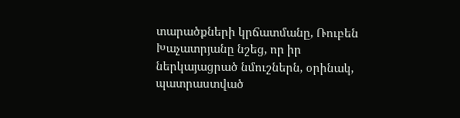տարածքների կրճատմանը, Ռուբեն Խաչատրյանը նշեց, որ իր ներկայացրած նմուշներն, օրինակ, պատրաստված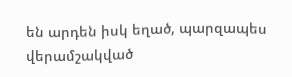են արդեն իսկ եղած, պարզապես վերամշակված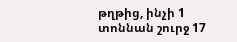թղթից, ինչի 1 տոննան շուրջ 17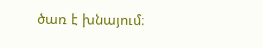ծառ է խնայում։